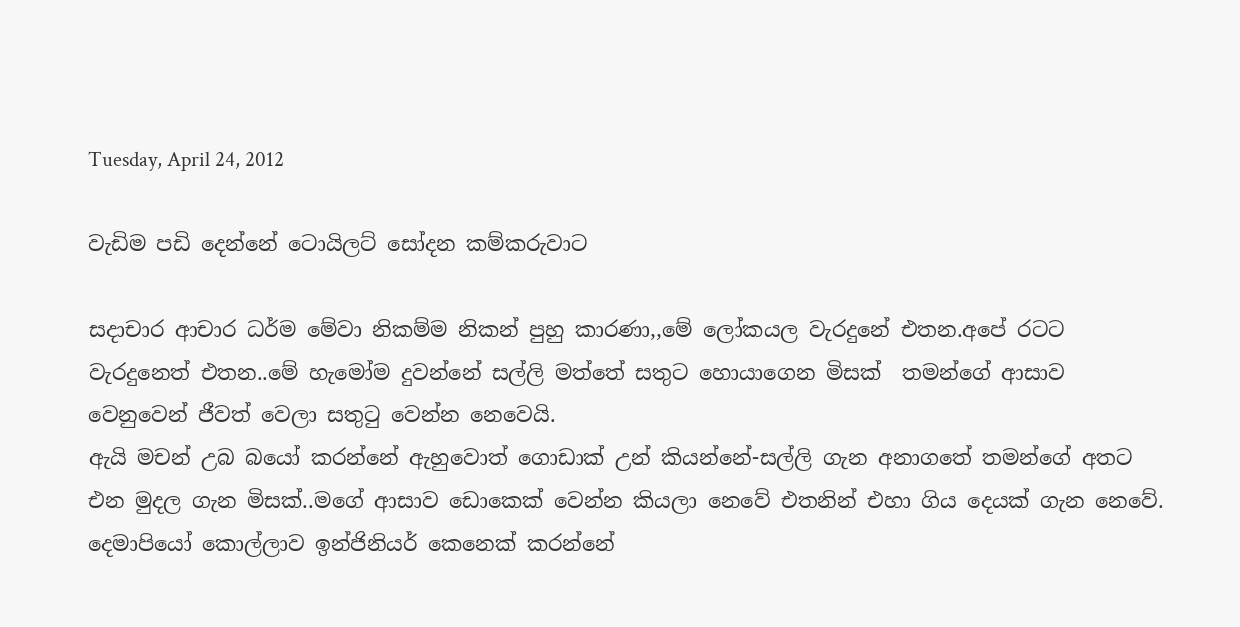Tuesday, April 24, 2012

වැඩිම පඩි දෙන්නේ ටොයිලට් සෝදන කම්කරුවාට

සදාචාර ආචාර ධර්ම මේවා නිකම්ම නිකන් පුහු කාරණා,,මේ ලෝකයල වැරදුනේ එතන.අපේ රටට වැරදුනෙත් එතන..මේ හැමෝම දුවන්නේ සල්ලි මත්තේ සතුට හොයාගෙන මිසක්  තමන්ගේ ආසාව වෙනුවෙන් ජීවත් වෙලා සතු‍ටු වෙන්න නෙවෙයි.
ඇයි මචන් උබ බයෝ කරන්නේ ඇහුවොත් ගොඩාක් උන් කියන්නේ-සල්ලි ගැන අනාගතේ තමන්ගේ අතට එන මුදල ගැන මිසක්..මගේ ආසාව ඩොකෙක් වෙන්න කියලා නෙවේ එතනින් එහා ගිය දෙයක් ගැන නෙවේ.
දෙමාපියෝ කොල්ලාව ඉන්ජිනියර් කෙනෙක් කරන්නේ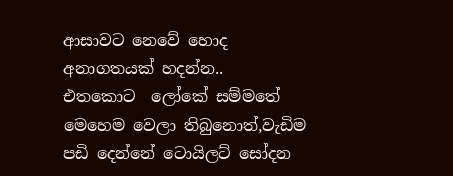ආසාවට නෙවේ හොද අනාගතයක් හදන්න..
එතකොට  ලෝකේ සම්මතේ  මෙහෙම වෙලා තිබුනොත්,වැඩිම පඩි දෙන්නේ ටොයිලට් සෝදන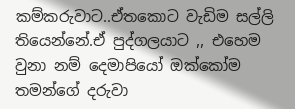කම්කරුවාට..ඒතකොට වැඩිම සල්ලි තියෙන්නේ.ඒ පුද්ගලයාට ,, එහෙම වුනා නම් දෙමාපියෝ ඔක්කෝම තමන්ගේ දරුවා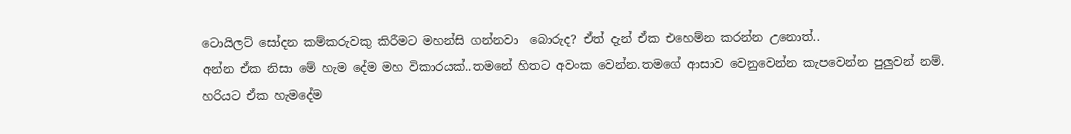ටොයිලට් සෝදන කම්කරුවකු කිරීමට මහන්සි ගන්නවා  බොරුද? ඒත් දැන් ඒක එහෙම්න කරන්න උනොත්..
අන්න ඒක නිසා මේ හැම දේම මහ විකාරයක්..තමනේ හිතට අවංක වෙන්න.තමගේ ආසාව වෙනුවෙන්න කැපවෙන්න පුලුවන් නම්.
හරියට ඒක හැමදේම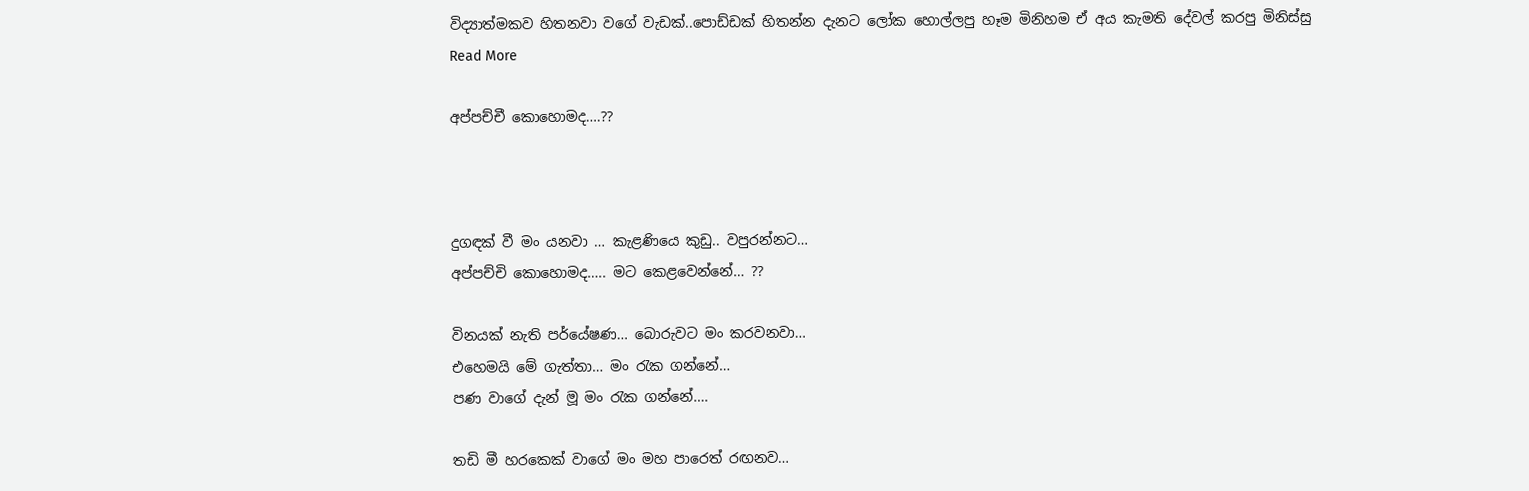විද්‍යාත්මකව හිතනවා වගේ වැඩක්..පොඩ්ඩක් හිතන්න දැනට ලෝක හොල්ලපු හෑම මිනිහම ඒ අය කැමති දේවල් කරපු මිනිස්සු
Read More

අප්පච්චී කොහොමද….??



දුගඳක් වී මං යනවා … කැළණියෙ කුඩු.. වපුරන්නට…
අප්පච්චි කොහොමද….. මට කෙළවෙන්නේ… ??

විනයක් නැති පර්යේෂණ… බොරුවට මං කරවනවා…
එහෙමයි මේ ගැත්තා… මං රැක ගන්නේ…
පණ වාගේ දැන් මූ මං රැක ගන්නේ….

තඩි මී හරකෙක් වාගේ මං මහ පාරෙත් රඟනව…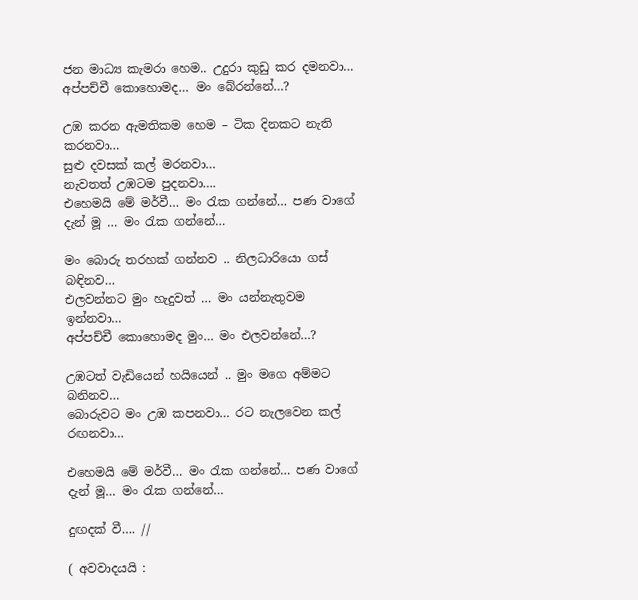ජන මාධ්‍ය කැමරා හෙම.. උදුරා කුඩු කර දමනවා…
අප්පච්චී කොහොමද… මං බේරන්නේ…?

උඹ කරන ඇමතිකම හෙම – ටික දිනකට නැති කරනවා…
සුළු දවසක් කල් මරනවා…
නැවතත් උඹටම පුදනවා….
එහෙමයි මේ මර්වී… මං රැක ගන්නේ… පණ වාගේ දැන් මූ … මං රැක ගන්නේ…

මං බොරු තරහක් ගන්නව .. නිලධාරියො ගස් බඳිනව…
එලවන්නට මුං හැදුවත් … මං යන්නැතුවම ඉන්නවා…
අප්පච්චී කොහොමද මුං… මං එලවන්නේ…?

උඹටත් වැඩියෙන් හයියෙන් .. මුං මගෙ අම්මට බනිනව…
බොරුවට මං උඹ කපනවා… රට නැලවෙන කල් රඟනවා…

එහෙමයි මේ මර්වී… මං රැක ගන්නේ… පණ වාගේ දැන් මූ… මං රැක ගන්නේ…

දුඟදක් වී…. //

( අවවාදයයි :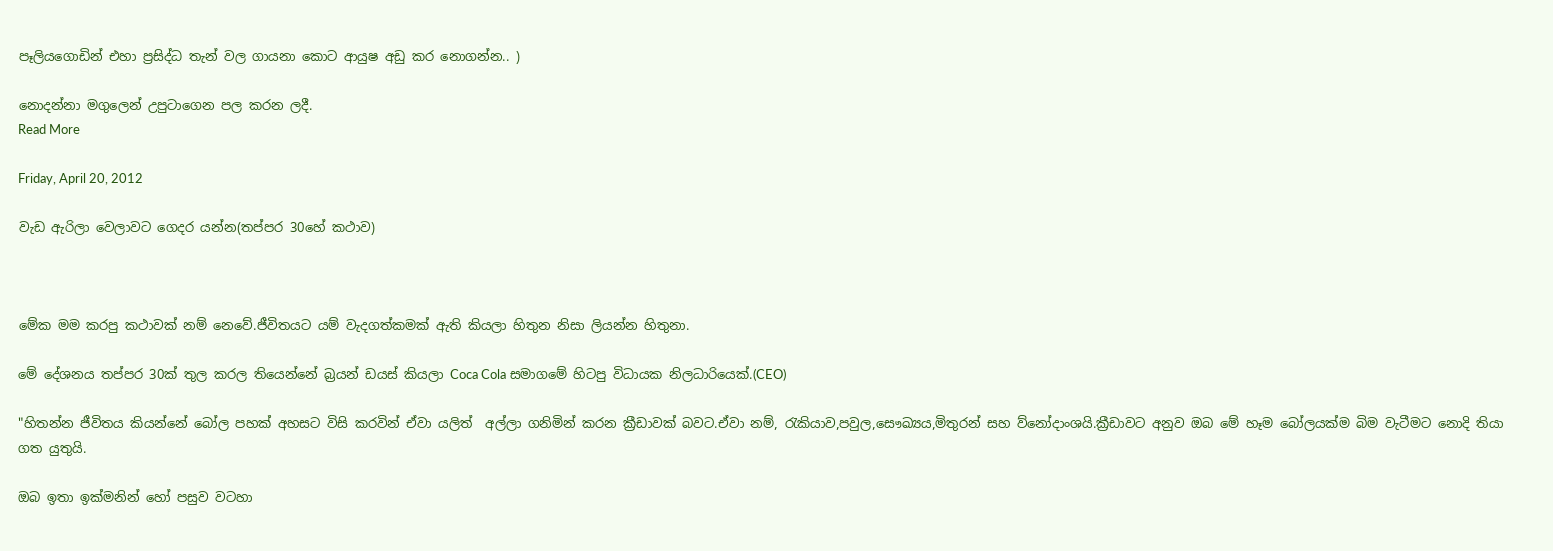පෑලියගොඩින් එහා ප්‍රසිද්ධ තැන් වල ගායනා කොට ආයුෂ අඩු කර නොගන්න.. )

නොදන්නා මගුලෙන් උපුටාගෙන පල කරන ලදී.
Read More

Friday, April 20, 2012

වැඩ ඇරිලා වෙලාවට ගෙදර යන්න(තප්පර 30හේ කථාව)



මේක මම කරපු කථාවක් නම් නෙවේ.ජීවිතයට යම් වැදගත්කමක් ඇති කියලා හිතුන නිසා ලියන්න හිතුනා.

මේ දේශනය තප්පර 30ක් තුල කරල තියෙන්නේ බ්‍රයන් ඩයස් කියලා Coca Cola සමාගමේ හිටපු විධායක නිලධාරියෙක්.(CEO)

"හිතන්න ජීවිතය කියන්නේ බෝල පහක් අහසට විසි කරවින් ඒවා යලිත්  අල්ලා ගනිමින් කරන ක්‍රීඩාවක් බවට.ඒවා නම්, රැකියාව,පවුල,සෞඛ්‍යය,මිතුරන් සහ ව්නෝදාංශයි.ක්‍රීඩාවට අනුව ඔබ මේ හෑම බෝලයක්ම බිම වැටීමට නොදි තියා ගත යුතුයි.

ඔබ ඉතා ඉක්මනින් හෝ පසුව වටහා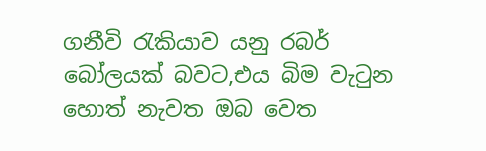ගනීවි ‍රැකියාව යනු රබර් බෝලයක් බවට,එය බිම වැ‍ටුන හොත් නැවත ඔබ වෙත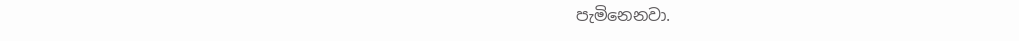පැමිනෙනවා.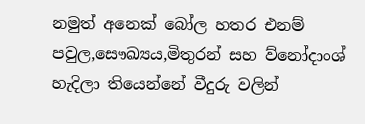නමුත් අනෙක් බෝල හතර එනම් පවුල,සෞඛ්‍යය,මිතුරන් සහ ව්නෝදාංශ් හැදිලා තියෙන්නේ වීදුරු වලින්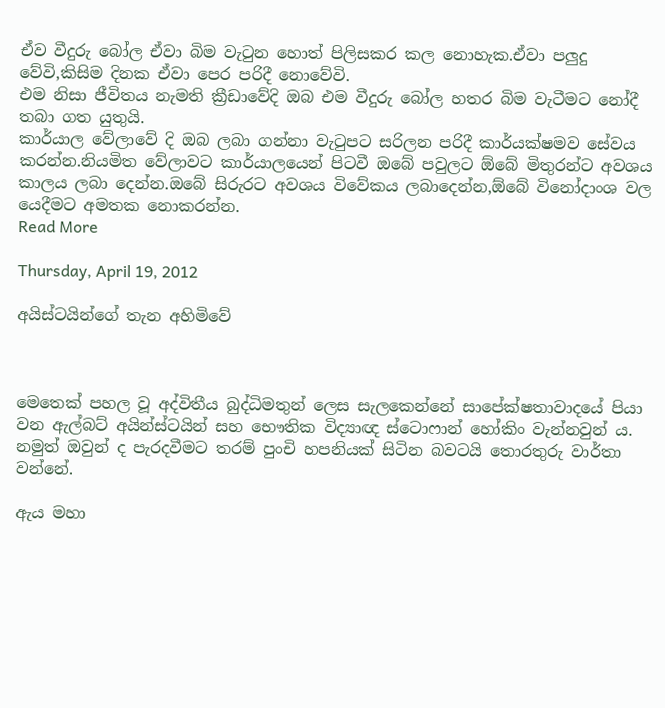ඒව වීදුරු බෝල ඒවා බිම වැ‍ටුන හොත් පිලිසකර කල නොහැක.ඒවා පලුදු වේවි,කිසිම දිනක ඒවා පෙර පරිදී නොවේවි.
එම නිසා ජීවිතය නැමති ක්‍රීඩාවේදි ඔබ එම වීදුරු බෝල හතර බිම වැටීමට නෝදී තබා ගත යුතුයි.
කාර්යාල වේලාවේ දි ඔබ ලබා ගන්නා වැ‍ටුපට සරිලන පරිදී කාර්යක්ෂමව සේවය කරන්න.නියමිත වේලාවට කාර්යාලයෙන් පිටවී ඔබේ පවුලට ඕබේ මිතුරන්ට අවශය කාලය ලබා දෙන්න.ඔබේ සිරුරට අවශය විවේකය ලබාදෙන්න,ඕබේ විනෝදාංශ වල යෙදීමට අමතක නොකරන්න.
Read More

Thursday, April 19, 2012

අයිස්ටයින්ගේ තැන අහිමිවේ



මෙතෙක් පහල වූ අද්විතීය බුද්ධිමතුන් ලෙස සැලකෙන්නේ සාපේක්ෂතාවාදයේ පියා වන ඇල්බට් අයින්ස්ටයින් සහ භෞතික විද්‍යාඥ ස්ටොෆාන් හෝකිං වැන්නවුන් ය. නමුත් ඔවුන් ද පැරදවීමට තරම් පුංචි හපනියක් සිටින බවටයි තොරතුරු වාර්තා වන්නේ.

ඇය මහා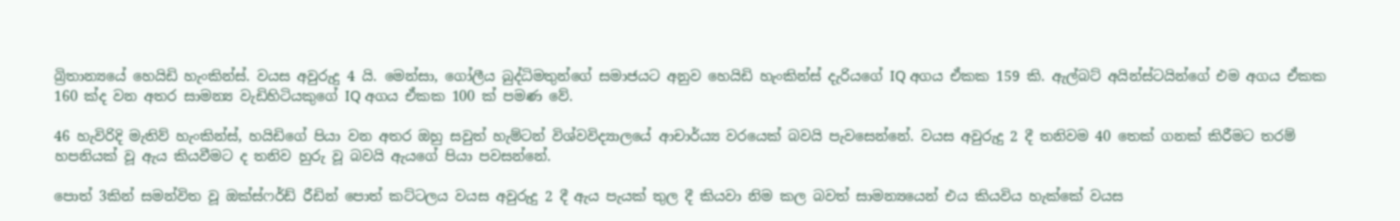බ්‍රිතාන්‍යයේ හෙයිඩි හැංකින්ස්. වයස අවුරුදු 4 යි. මෙන්සා, ගෝලීය බුද්ධිමතුන්ගේ සමාජයට අනුව හෙයිඩි හැංකින්ස් දැරියගේ IQ අගය ඒකක 159 කි. ඇල්බට් අයින්ස්ටයින්ගේ එම අගය ඒකක 160 ක්ද වන අතර සාමන්‍ය වැඩිහිටියකුගේ IQ අගය ඒකක 100 ක් පමණ වේ.

46 හැවිරිදි මැතිව් හැංකින්ස්, හයිඩිගේ පියා වන අතර ඔහු සවුත් හැම්ටන් විශ්වවිද්‍යාලයේ ආචාර්ය්‍ය වරයෙක් බවයි පැවසෙන්නේ. වයස අවුරුදු 2 දී තනිවම 40 තෙක් ගනක් කිරීමට තරම් හපනියක් වූ ඇය කියවීමට ද තනිව හුරු වූ බවයි ඇයගේ පියා පවසන්නේ.

පොත් 3කින් සමන්විත වූ ඔක්ස්ෆර්ඩ් රීඩින් පොත් කට්ටලය වයස අවුරුදු 2 දී ඇය පැයක් තුල දී කියවා නිම කල බවත් සාමන්‍යයෙන් එය කියවිය හැක්කේ වයස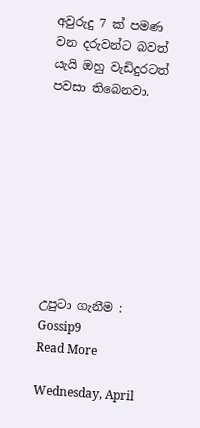අවුරුදු 7 ක් පමණ වන දරුවන්ට බවත් යැයි ඔහු වැඩිදුරටත් පවසා තිබෙනවා.









උපුටා ගැනීම : Gossip9
Read More

Wednesday, April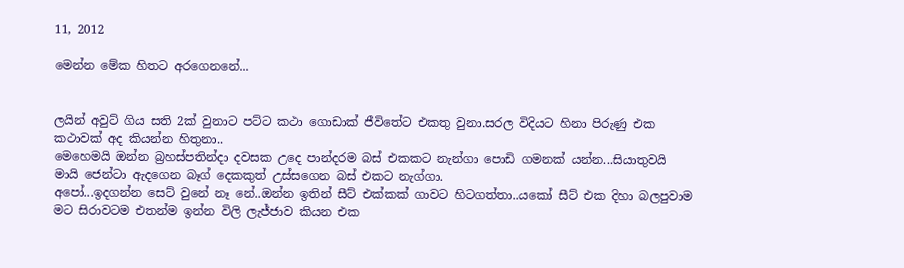11, 2012

මෙන්න මේක හිතට අරගෙනනේ...


ලයින් අවුට් ගිය සති 2ක් වුනාට පට්ට කථා ගොඩාක් ජීවිතේට එකතු වුනා.සරල විදියට හිනා පිරුණු එක කථාවක් අද කියන්න හිතුනා..
මෙහෙමයි ඔන්න බ්‍රහස්පතින්දා දවසක උදෙ පාන්දරම බස් එකකට නැන්ගා පොඩි ගමනක් යන්න...සියාතුවයි මායි ජෙන්ටා ඇදගෙන බෑග් දෙකකුත් උස්සගෙන බස් එකට නැග්ගා.
අපෝ...ඉදගන්න සෙට් වුනේ නෑ නේ..ඔන්න ඉතින් සීට් එක්කක් ගාවට හිටගත්තා..යකෝ සීට් එක දිහා බලපුවාම මට සිරාවටම එතන්ම ඉන්න විලි ලැජ්ජාව කියන එක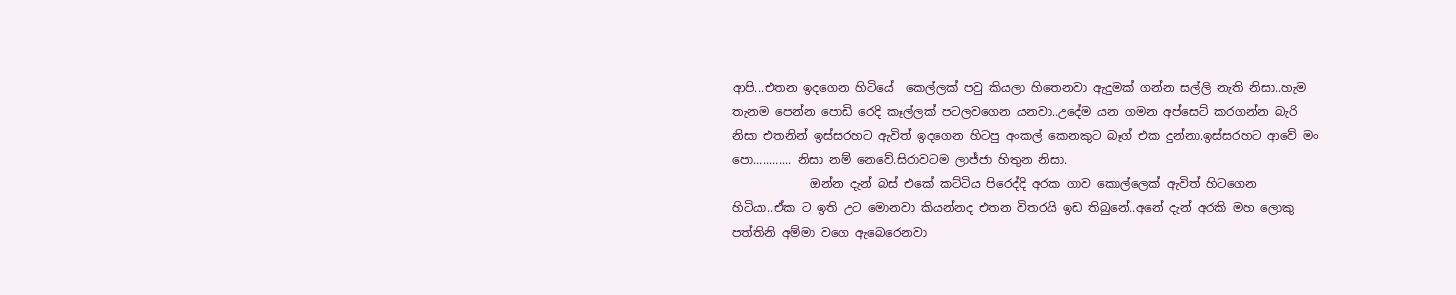ආපි...එතන ඉදගෙන හිටියේ  කෙල්ලක් පවු කියලා හිතෙනවා ඇදුමක් ගන්න සල්ලි නැති නිසා..හැම තැනම පෙන්න පොඩි රෙදි කෑල්ලක් පටලවගෙන යනවා..උදේම යන ගමන අප්සෙට් කරගන්න බැරි නිසා එතනින් ඉස්සරහට ඇවිත් ඉදගෙන හිටපු අංකල් කෙනකුට බෑග් එක දුන්නා.ඉස්සරහට ආවේ මං පො............ නිසා නම් නෙවේ.සිරාවටම ලාජ්ජා හිතුන නිසා.
             ඔන්න දැන් බස් එකේ කට්ටිය පිරෙද්දි අරක ගාව කොල්ලෙක් ඇවිත් හිටගෙන හිටියා..ඒක ට ඉති උට මොනවා කියන්නද එතන විතරයි ඉඩ තිබුනේ..අනේ දැන් අරකි මහ ලොකු පත්තිනි අම්මා වගෙ ඇබෙරෙනවා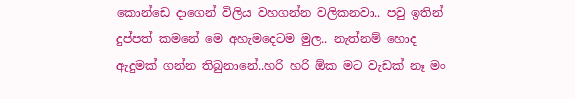කොන්ඩෙ දාගෙන් විලිය වහගන්න වලිකනවා.. පවු ඉතින් දුප්පත් කමනේ මෙ අහැමදෙටම මුල.. නැත්නම් හොද ඇදුමක් ගන්න තිබුනානේ..හරි හරි ඕක මට වැඩක් නෑ මං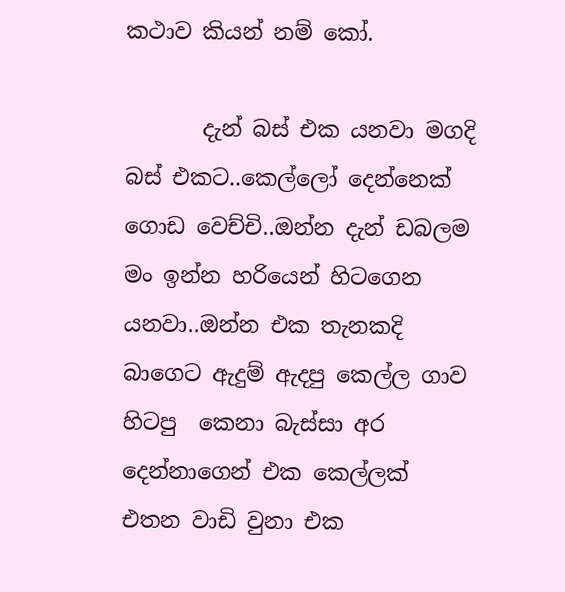කථාව කියන් නම් කෝ.

       දැන් බස් එක යනවා මගදි බස් එකට..කෙල්ලෝ දෙන්නෙක් ගොඩ වෙච්චි..ඔන්න දැන් ඩබලම මං ඉන්න හරියෙන් හිටගෙන යනවා..ඔන්න එක තැනකදි  බාගෙට ඇදුම් ඇදපු කෙල්ල ගාව හිටපු  කෙනා බැස්සා අර දෙන්නාගෙන් එක කෙල්ලක් එතන වාඩි වුනා එක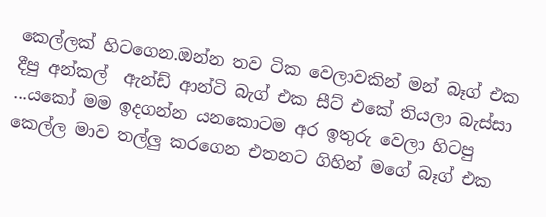කෙල්ලක් හිටගෙන.ඔන්න තව ටික වෙලාවකින් මන් බෑග් එක දීපු අන්කල්  ඇන්ඩ් ආන්ටි බැග් එක සීට් එකේ තියලා බැස්සා ...යකෝ මම ඉදගන්න යනකොටම අර ඉතුරු වෙලා හිටපු කෙල්ල මාව තල්ලු කරගෙන එතනට ගිහින් මගේ බෑග් එක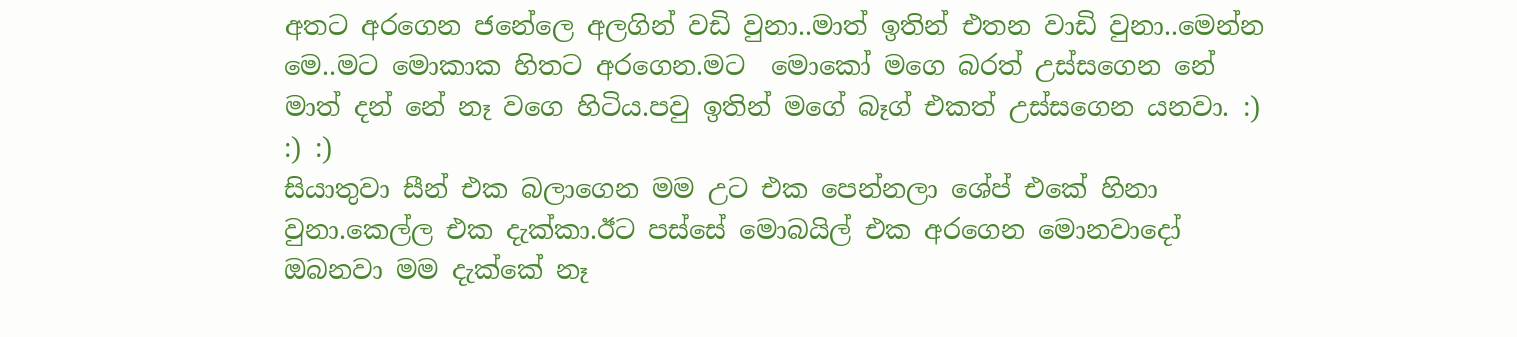අතට අරගෙන ජනේලෙ අලගින් වඩි වුනා..මාත් ඉතින් එතන වාඩි වුනා..මෙන්න මෙ..මට මොකාක හිතට අරගෙන.මට  මොකෝ මගෙ බරත් උස්සගෙන නේ මාත් දන් නේ නෑ වගෙ හිටිය.පවු ඉතින් මගේ බෑග් එකත් උස්සගෙන යනවා. :) :) :)
සියාතුවා සීන් එක බලාගෙන මම උට එක පෙන්නලා ශේප් එකේ හිනා වුනා.කෙල්ල එක දැක්කා.ඊට පස්සේ මොබයිල් එක අරගෙන මොනවාදෝ ඔබනවා මම දැක්කේ නෑ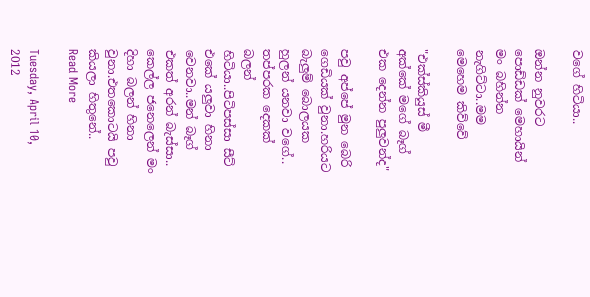වගේ හිටියා..

ඔන්න නුවරට පොඩ්ඩක් මෙහායින් මං බහින්න නැගිට්ටා..මම මෙහෙම කිව්වේ

"එක්ස්කියුස් මී අක්කේ මගේ බෑග් එක දෙන්න පුලුවන්ද"

පවු අප්පේ මුන බෙරි ගෙඩියක් වුනා.හරියට බැලුම් බොලයක හුලන් යනවා වගේ.. තප්පරක දෙකක් බලන් හිටියා..පිටිපස්සා සීට් එකේ යලුවා හිනා වෙනවා..මන් බෑග් එකත් අරන් බැස්සා.. කෙල්ල ජනෙලෙන් මං දිහා බලන් හිනා වුනා.එතකොටයි පවු කියලා හිතුනේ..
Read More

Tuesday, April 10, 2012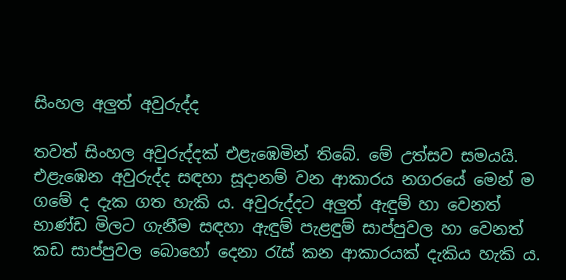සිංහල අලුත් අවුරුද්ද

තවත් සිංහල අවුරුද්දක්‌ එළැඹෙමින් තිබේ. මේ උත්සව සමයයි. එළැඹෙන අවුරුද්ද සඳහා සූදානම් වන ආකාරය නගරයේ මෙන් ම ගමේ ද දැක ගත හැකි ය. අවුරුද්දට අලුත් ඇඳුම් හා වෙනත් භාණ්‌ඩ මිලට ගැනීම සඳහා ඇඳුම් පැළඳුම් සාප්පුවල හා වෙනත් කඩ සාප්පුවල බොහෝ දෙනා රැස්‌ කන ආකාරයක්‌ දැකිය හැකි ය.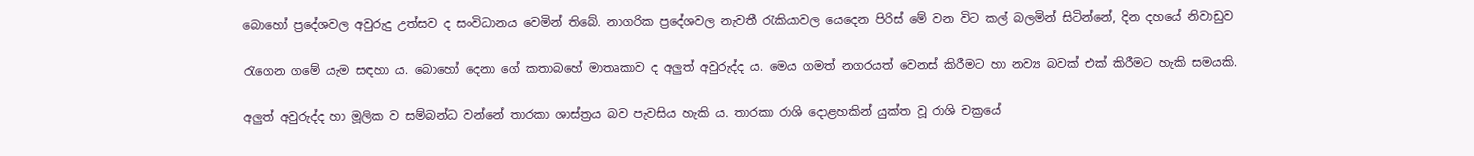බොහෝ ප්‍රදේශවල අවුරුදු උත්සව ද සංවිධානය වෙමින් තිබේ. නාගරික ප්‍රදේශවල නැවතී රැකියාවල යෙදෙන පිරිස්‌ මේ වන විට කල් බලමින් සිටින්නේ, දින දහයේ නිවාඩුව

රැගෙන ගමේ යැම සඳහා ය. බොහෝ දෙනා ගේ කතාබහේ මාතෘකාව ද අලුත් අවුරුද්ද ය. මෙය ගමත් නගරයත් වෙනස්‌ කිරීමට හා නව්‍ය බවක්‌ එක්‌ කිරීමට හැකි සමයකි.

අලුත් අවුරුද්ද හා මූලික ව සම්බන්ධ වන්නේ තාරකා ශාස්‌ත්‍රය බව පැවසිය හැකි ය. තාරකා රාශි දොළහකින් යුක්‌ත වූ රාශි චක්‍රයේ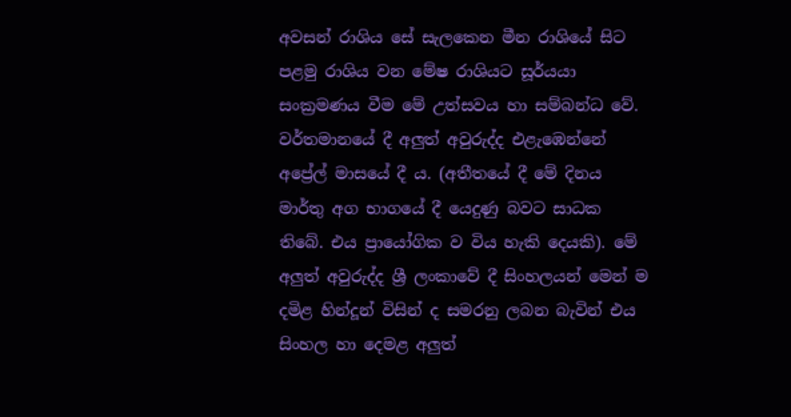අවසන් රාශිය සේ සැලකෙන මීන රාශියේ සිට පළමු රාශිය වන මේෂ රාශියට සූර්යයා සංක්‍රමණය වීම මේ උත්සවය හා සම්බන්ධ වේ. වර්තමානයේ දී අලුත් අවුරුද්ද එළැඹෙන්නේ අප්‍රේල් මාසයේ දී ය. (අතීතයේ දී මේ දිනය මාර්තු අග භාගයේ දී යෙදුණු බවට සාධක තිබේ. එය ප්‍රායෝගික ව විය හැකි දෙයකි). මේ අලුත් අවුරුද්ද ශ්‍රී ලංකාවේ දී සිංහලයන් මෙන් ම දමිළ හින්දූන් විසින් ද සමරනු ලබන බැවින් එය සිංහල හා දෙමළ අලුත්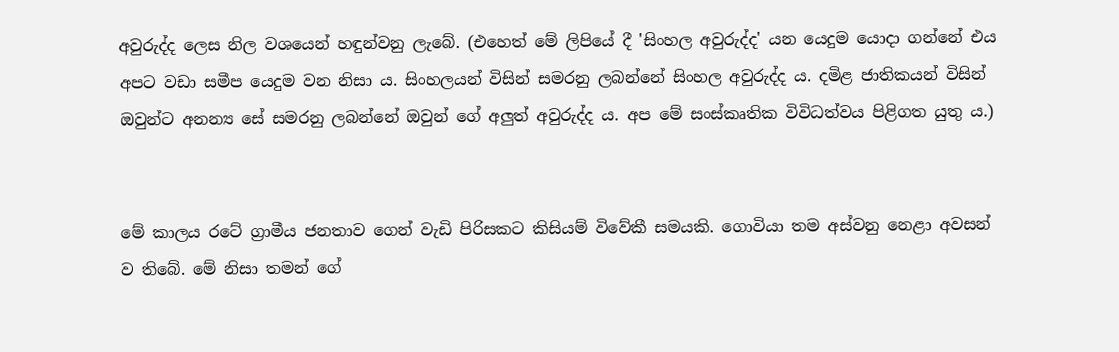අවුරුද්ද ලෙස නිල වශයෙන් හඳුන්වනු ලැබේ. (එහෙත් මේ ලිපියේ දී 'සිංහල අවුරුද්ද' යන යෙදුම යොදා ගන්නේ එය අපට වඩා සමීප යෙදුම වන නිසා ය. සිංහලයන් විසින් සමරනු ලබන්නේ සිංහල අවුරුද්ද ය. දමිළ ජාතිකයන් විසින් ඔවුන්ට අනන්‍ය සේ සමරනු ලබන්නේ ඔවුන් ගේ අලුත් අවුරුද්ද ය. අප මේ සංස්‌කෘතික විවිධත්වය පිළිගත යුතු ය.)


මේ කාලය රටේ ග්‍රාමීය ජනතාව ගෙන් වැඩි පිරිසකට කිසියම් විවේකී සමයකි. ගොවියා තම අස්‌වනු නෙළා අවසන් ව තිබේ. මේ නිසා තමන් ගේ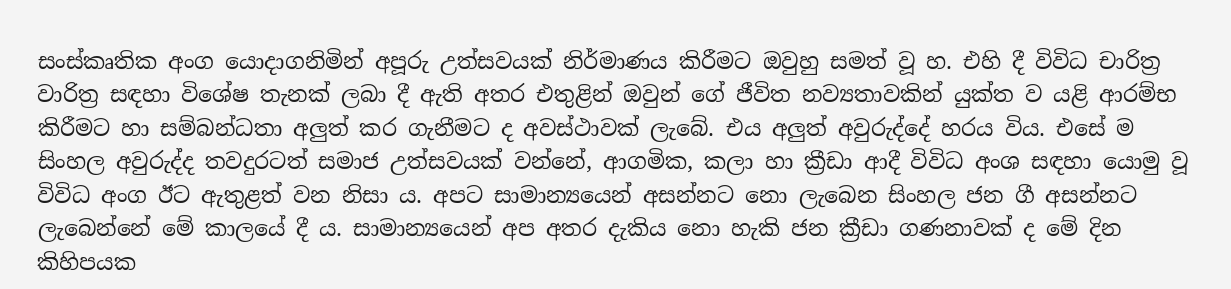සංස්‌කෘතික අංග යොදාගනිමින් අපූරු උත්සවයක්‌ නිර්මාණය කිරීමට ඔවුහු සමත් වූ හ. එහි දී විවිධ චාරිත්‍ර වාරිත්‍ර සඳහා විශේෂ තැනක්‌ ලබා දී ඇති අතර එතුළින් ඔවුන් ගේ ජීවිත නව්‍යතාවකින් යුක්‌ත ව යළි ආරම්භ කිරීමට හා සම්බන්ධතා අලුත් කර ගැනීමට ද අවස්‌ථාවක්‌ ලැබේ. එය අලුත් අවුරුද්දේ හරය විය. එසේ ම සිංහල අවුරුද්ද තවදුරටත් සමාජ උත්සවයක්‌ වන්නේ, ආගමික, කලා හා ක්‍රීඩා ආදී විවිධ අංශ සඳහා යොමු වූ විවිධ අංග ඊට ඇතුළත් වන නිසා ය. අපට සාමාන්‍යයෙන් අසන්නට නො ලැබෙන සිංහල ජන ගී අසන්නට ලැබෙන්නේ මේ කාලයේ දී ය. සාමාන්‍යයෙන් අප අතර දැකිය නො හැකි ජන ක්‍රීඩා ගණනාවක්‌ ද මේ දින කිහිපයක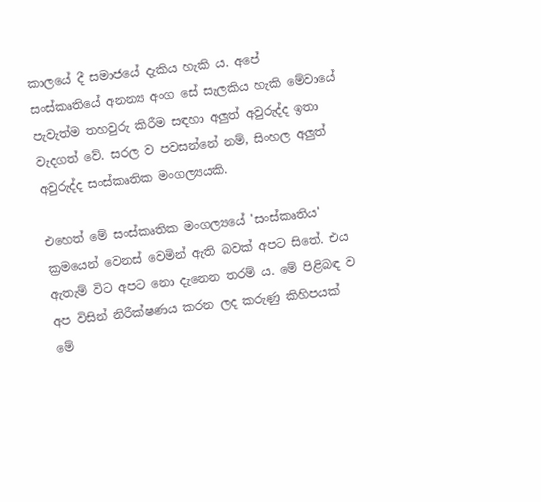කාලයේ දී සමාජයේ දැකිය හැකි ය. අපේ සංස්‌කෘතියේ අනන්‍ය අංග සේ සැලකිය හැකි මේවායේ පැවැත්ම තහවුරු කිරීම සඳහා අලුත් අවුරුද්ද ඉතා වැදගත් වේ. සරල ව පවසන්නේ නම්, සිංහල අලුත් අවුරුද්ද සංස්‌කෘතික මංගල්‍යයකි.

එහෙත් මේ සංස්‌කෘතික මංගල්‍යයේ 'සංස්‌කෘතිය' ක්‍රමයෙන් වෙනස්‌ වෙමින් ඇති බවක්‌ අපට සිතේ. එය ඇතැම් විට අපට නො දැනෙන තරම් ය. මේ පිළිබඳ ව අප විසින් නිරීක්‌ෂණය කරන ලද කරුණු කිහිපයක්‌ මේ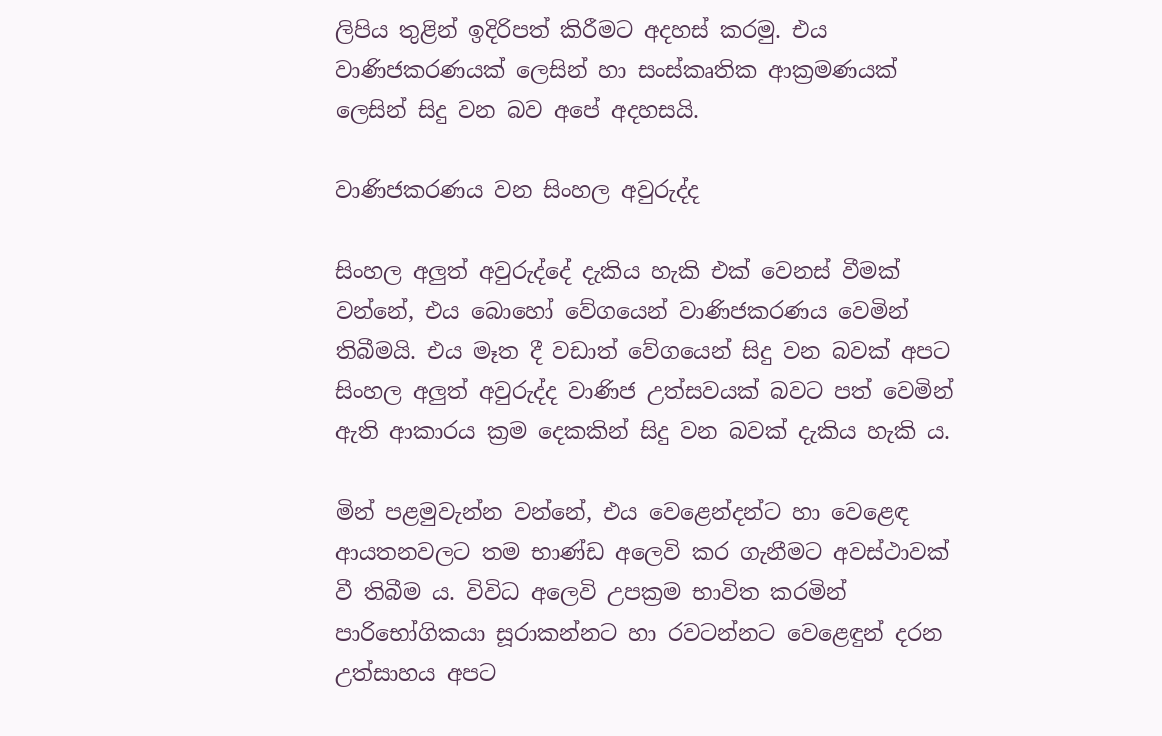ලිපිය තුළින් ඉදිරිපත් කිරීමට අදහස්‌ කරමු. එය වාණිජකරණයක්‌ ලෙසින් හා සංස්‌කෘතික ආක්‍රමණයක්‌ ලෙසින් සිදු වන බව අපේ අදහසයි.

වාණිජකරණය වන සිංහල අවුරුද්ද

සිංහල අලුත් අවුරුද්දේ දැකිය හැකි එක්‌ වෙනස්‌ වීමක්‌ වන්නේ, එය බොහෝ වේගයෙන් වාණිජකරණය වෙමින් තිබීමයි. එය මෑත දී වඩාත් වේගයෙන් සිදු වන බවක්‌ අපට සිංහල අලුත් අවුරුද්ද වාණිජ උත්සවයක්‌ බවට පත් වෙමින් ඇති ආකාරය ක්‍රම දෙකකින් සිදු වන බවක්‌ දැකිය හැකි ය.

මින් පළමුවැන්න වන්නේ, එය වෙළෙන්දන්ට හා වෙළෙඳ ආයතනවලට තම භාණ්‌ඩ අලෙවි කර ගැනීමට අවස්‌ථාවක්‌ වී තිබීම ය. විවිධ අලෙවි උපක්‍රම භාවිත කරමින් පාරිභෝගිකයා සූරාකන්නට හා රවටන්නට වෙළෙඳුන් දරන උත්සාහය අපට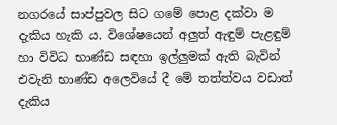නගරයේ සාප්පුවල සිට ගමේ පොළ දක්‌වා ම දැකිය හැකි ය. විශේෂයෙන් අලුත් ඇඳුම් පැළඳුම් හා විවිධ භාණ්‌ඩ සඳහා ඉල්ලුමක්‌ ඇති බැවින් එවැනි භාණ්‌ඩ අලෙවියේ දී මේ තත්ත්වය වඩාත් දැකිය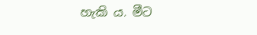හැකි ය. මීට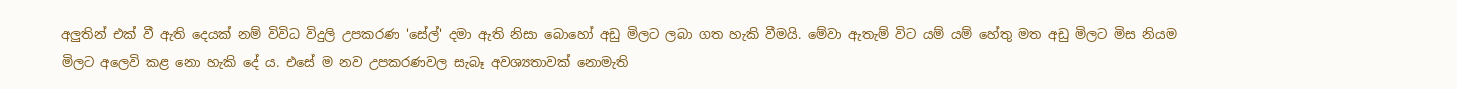අලුතින් එක්‌ වී ඇති දෙයක්‌ නම් විවිධ විදුලි උපකරණ 'සේල්' දමා ඇති නිසා බොහෝ අඩු මිලට ලබා ගත හැකි වීමයි. මේවා ඇතැම් විට යම් යම් හේතු මත අඩු මිලට මිස නියම මිලට අලෙවි කළ නො හැකි දේ ය. එසේ ම නව උපකරණවල සැබෑ අවශ්‍යතාවක්‌ නොමැති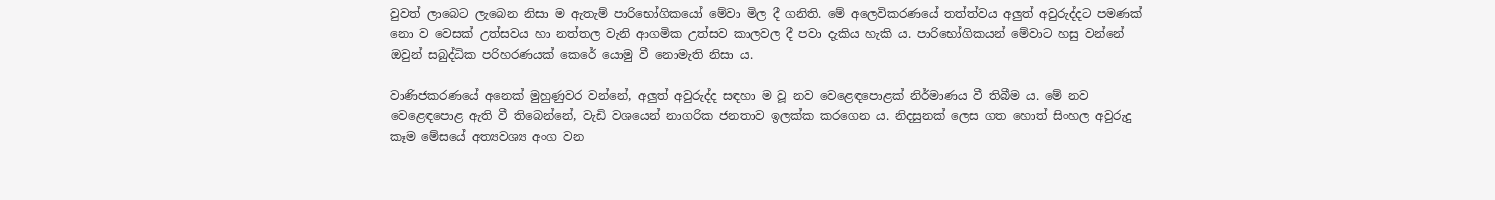වුවත් ලාබෙට ලැබෙන නිසා ම ඇතැම් පාරිභෝගිකයෝ මේවා මිල දී ගනිති. මේ අලෙවිකරණයේ තත්ත්වය අලුත් අවුරුද්දට පමණක්‌ නො ව වෙසක්‌ උත්සවය හා නත්තල වැනි ආගමික උත්සව කාලවල දී පවා දැකිය හැකි ය. පාරිභෝගිකයන් මේවාට හසු වන්නේ ඔවුන් සබුද්ධික පරිහරණයක්‌ කෙරේ යොමු වී නොමැති නිසා ය.

වාණිජකරණයේ අනෙක්‌ මුහුණුවර වන්නේ, අලුත් අවුරුද්ද සඳහා ම වූ නව වෙළෙඳපොළක්‌ නිර්මාණය වී තිබීම ය. මේ නව වෙළෙඳපොළ ඇති වී තිබෙන්නේ, වැඩි වශයෙන් නාගරික ජනතාව ඉලක්‌ක කරගෙන ය. නිදසුනක්‌ ලෙස ගත හොත් සිංහල අවුරුදු කෑම මේසයේ අත්‍යවශ්‍ය අංග වන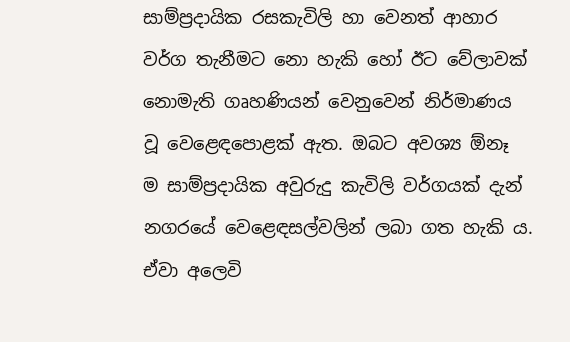සාම්ප්‍රදායික රසකැවිලි හා වෙනත් ආහාර වර්ග තැනීමට නො හැකි හෝ ඊට වේලාවක්‌ නොමැති ගෘහණියන් වෙනුවෙන් නිර්මාණය වූ වෙළෙඳපොළක්‌ ඇත. ඔබට අවශ්‍ය ඕනෑ ම සාම්ප්‍රදායික අවුරුදු කැවිලි වර්ගයක්‌ දැන් නගරයේ වෙළෙඳසල්වලින් ලබා ගත හැකි ය. ඒවා අලෙවි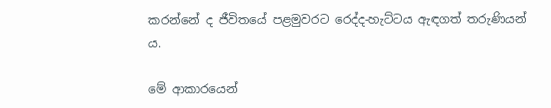කරන්නේ ද ජීවිතයේ පළමුවරට රෙද්ද-හැට්‌ටය ඇඳගත් තරුණියන් ය.

මේ ආකාරයෙන්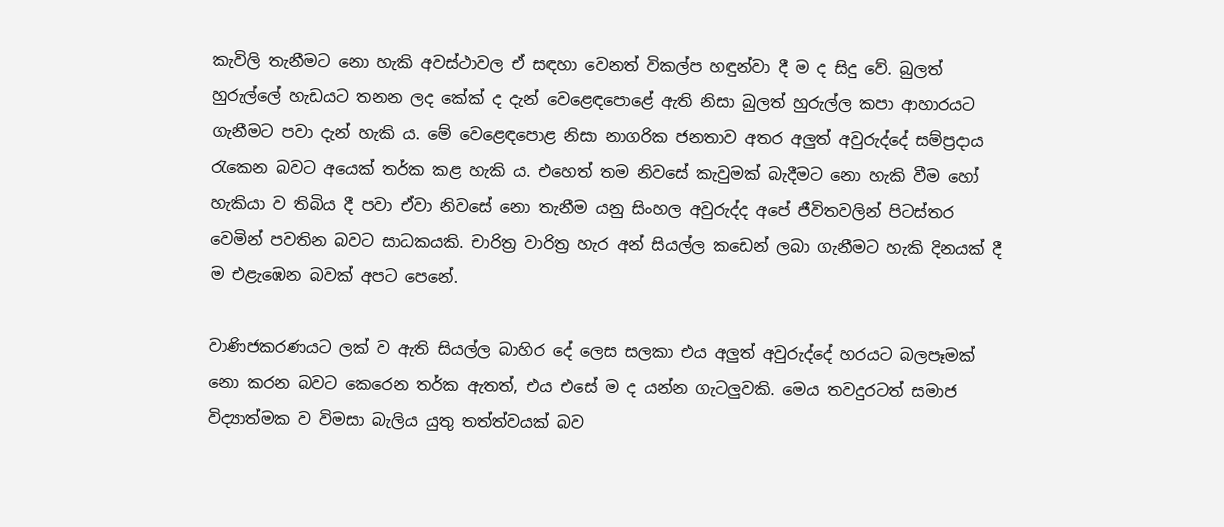කැවිලි තැනීමට නො හැකි අවස්‌ථාවල ඒ සඳහා වෙනත් විකල්ප හඳුන්වා දී ම ද සිදු වේ. බුලත් හුරුල්ලේ හැඩයට තනන ලද කේක්‌ ද දැන් වෙළෙඳපොළේ ඇති නිසා බුලත් හුරුල්ල කපා ආහාරයට ගැනීමට පවා දැන් හැකි ය. මේ වෙළෙඳපොළ නිසා නාගරික ජනතාව අතර අලුත් අවුරුද්දේ සම්ප්‍රදාය රැකෙන බවට අයෙක්‌ තර්ක කළ හැකි ය. එහෙත් තම නිවසේ කැවුමක්‌ බැදීමට නො හැකි වීම හෝ හැකියා ව තිබිය දී පවා ඒවා නිවසේ නො තැනීම යනු සිංහල අවුරුද්ද අපේ ජීවිතවලින් පිටස්‌තර වෙමින් පවතින බවට සාධකයකි. චාරිත්‍ර වාරිත්‍ර හැර අන් සියල්ල කඩෙන් ලබා ගැනීමට හැකි දිනයක්‌ දී ම එළැඹෙන බවක්‌ අපට පෙනේ.

වාණිජකරණයට ලක්‌ ව ඇති සියල්ල බාහිර දේ ලෙස සලකා එය අලුත් අවුරුද්දේ හරයට බලපෑමක්‌ නො කරන බවට කෙරෙන තර්ක ඇතත්, එය එසේ ම ද යන්න ගැටලුවකි. මෙය තවදුරටත් සමාජ විද්‍යාත්මක ව විමසා බැලිය යුතු තත්ත්වයක්‌ බව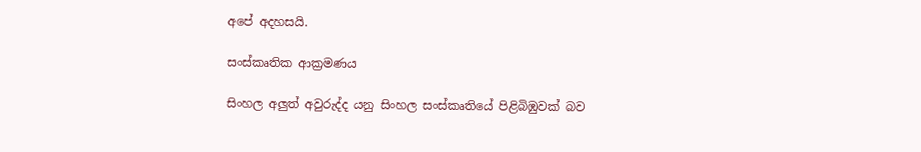අපේ අදහසයි.

සංස්‌කෘතික ආක්‍රමණය

සිංහල අලුත් අවුරුද්ද යනු සිංහල සංස්‌කෘතියේ පිළිබිඹුවක්‌ බව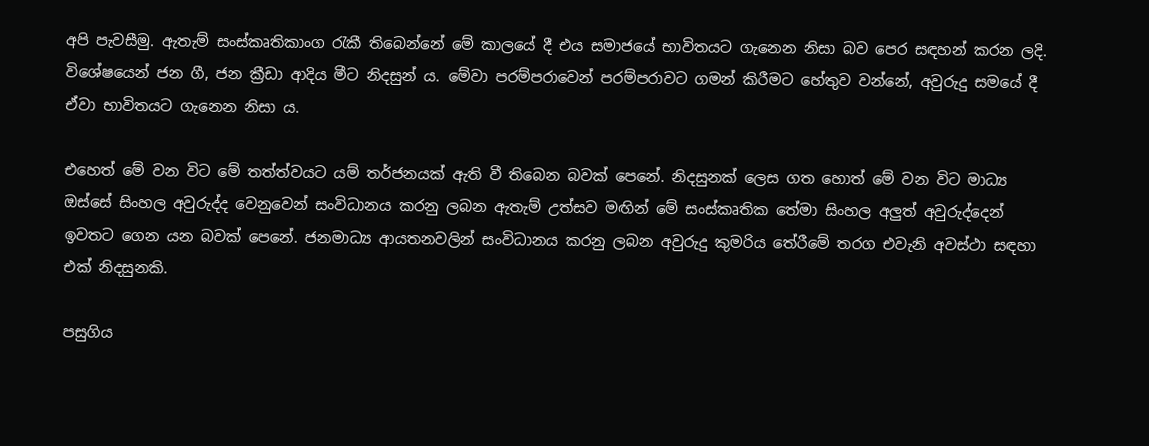අපි පැවසීමු. ඇතැම් සංස්‌කෘතිකාංග රැකී තිබෙන්නේ මේ කාලයේ දී එය සමාජයේ භාවිතයට ගැනෙන නිසා බව පෙර සඳහන් කරන ලදි. විශේෂයෙන් ජන ගී, ජන ක්‍රීඩා ආදිය මීට නිදසුන් ය. මේවා පරම්පරාවෙන් පරම්පරාවට ගමන් කිරීමට හේතුව වන්නේ, අවුරුදු සමයේ දී ඒවා භාවිතයට ගැනෙන නිසා ය.

එහෙත් මේ වන විට මේ තත්ත්වයට යම් තර්ජනයක්‌ ඇති වී තිබෙන බවක්‌ පෙනේ. නිදසුනක්‌ ලෙස ගත හොත් මේ වන විට මාධ්‍ය ඔස්‌සේ සිංහල අවුරුද්ද වෙනුවෙන් සංවිධානය කරනු ලබන ඇතැම් උත්සව මඟින් මේ සංස්‌කෘතික තේමා සිංහල අලුත් අවුරුද්දෙන් ඉවතට ගෙන යන බවක්‌ පෙනේ. ජනමාධ්‍ය ආයතනවලින් සංවිධානය කරනු ලබන අවුරුදු කුමරිය තේරීමේ තරග එවැනි අවස්‌ථා සඳහා එක්‌ නිදසුනකි.

පසුගිය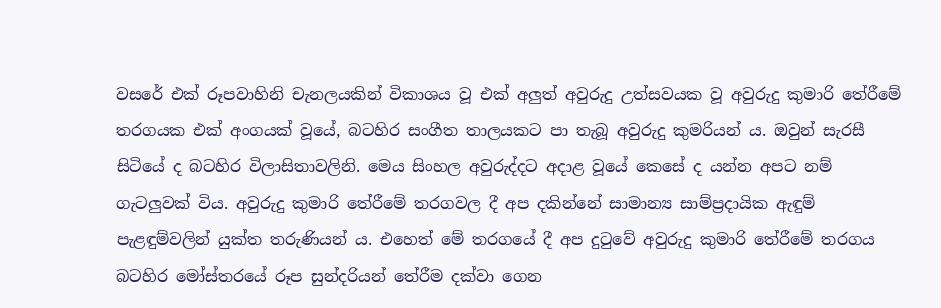වසරේ එක්‌ රූපවාහිනි චැනලයකින් විකාශය වූ එක්‌ අලුත් අවුරුදු උත්සවයක වූ අවුරුදු කුමාරි තේරීමේ තරගයක එක්‌ අංගයක්‌ වූයේ, බටහිර සංගීත තාලයකට පා තැබූ අවුරුදු කුමරියන් ය. ඔවුන් සැරසී සිටියේ ද බටහිර විලාසිතාවලිනි. මෙය සිංහල අවුරුද්දට අදාළ වූයේ කෙසේ ද යන්න අපට නම් ගැටලුවක්‌ විය. අවුරුදු කුමාරි තේරීමේ තරගවල දී අප දකින්නේ සාමාන්‍ය සාම්ප්‍රදායික ඇඳුම් පැළඳුම්වලින් යුක්‌ත තරුණියන් ය. එහෙත් මේ තරගයේ දී අප දුටුවේ අවුරුදු කුමාරි තේරීමේ තරගය බටහිර මෝස්‌තරයේ රූප සුන්දරියන් තේරීම දක්‌වා ගෙන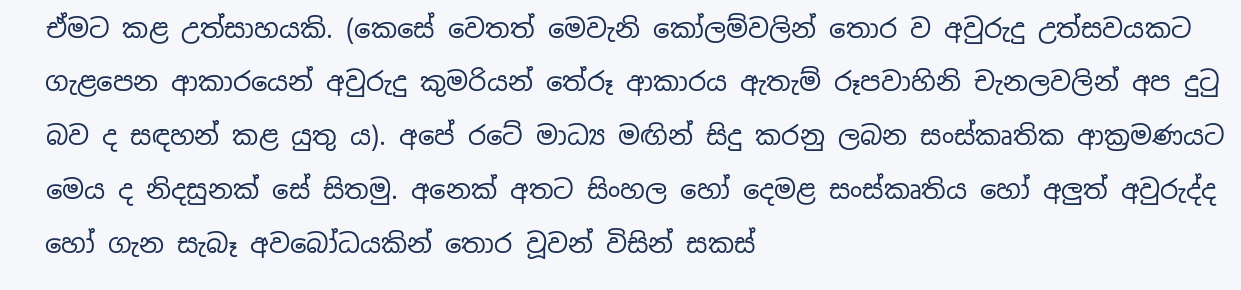ඒමට කළ උත්සාහයකි. (කෙසේ වෙතත් මෙවැනි කෝලම්වලින් තොර ව අවුරුදු උත්සවයකට ගැළපෙන ආකාරයෙන් අවුරුදු කුමරියන් තේරූ ආකාරය ඇතැම් රූපවාහිනි චැනලවලින් අප දුටු බව ද සඳහන් කළ යුතු ය). අපේ රටේ මාධ්‍ය මඟින් සිදු කරනු ලබන සංස්‌කෘතික ආක්‍රමණයට මෙය ද නිදසුනක්‌ සේ සිතමු. අනෙක්‌ අතට සිංහල හෝ දෙමළ සංස්‌කෘතිය හෝ අලුත් අවුරුද්ද හෝ ගැන සැබෑ අවබෝධයකින් තොර වූවන් විසින් සකස්‌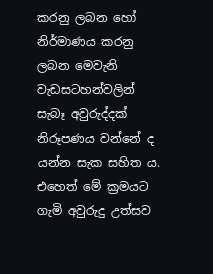කරනු ලබන හෝ නිර්මාණය කරනු ලබන මෙවැනි වැඩසටහන්වලින් සැබෑ අවුරුද්දක්‌ නිරූපණය වන්නේ ද යන්න සැක සහිත ය. එහෙත් මේ ක්‍රමයට ගැමි අවුරුදු උත්සව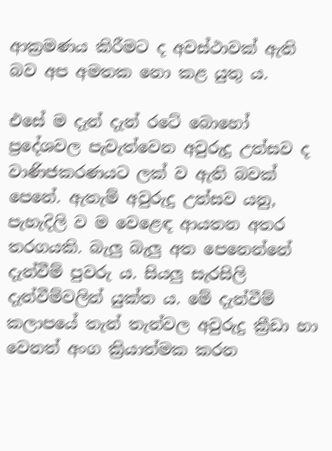ආක්‍රමණය කිරීමට ද අවස්‌ථාවක්‌ ඇති බව අප අමතක නො කළ යුතු ය.

එසේ ම දැන් දැන් රටේ බොහෝ ප්‍රදේශවල පැවැත්වෙන අවුරුදු උත්සව ද වාණිජකරණයට ලක්‌ ව ඇති බවක්‌ පෙනේ. ඇතැම් අවුරුදු උත්සව යනු, පැහැදිලි ව ම වෙළෙඳ ආයතන අතර තරගයකි. බැලු බැලු අත පෙනෙන්නේ දැන්වීම් පුවරු ය. සියලු සැරසිලි දැන්වීම්වලින් යුක්‌ත ය. මේ දැන්වීම් කලාපයේ තැන් තැන්වල අවුරුදු ක්‍රීඩා හා වෙනත් අංග ක්‍රියාත්මක කරන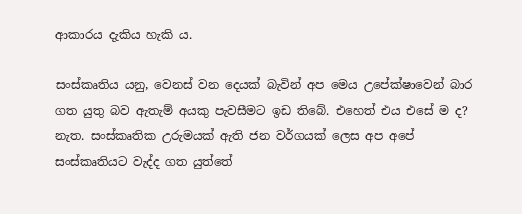ආකාරය දැකිය හැකි ය.

සංස්‌කෘතිය යනු, වෙනස්‌ වන දෙයක්‌ බැවින් අප මෙය උපේක්‌ෂාවෙන් බාර ගත යුතු බව ඇතැම් අයකු පැවසීමට ඉඩ තිබේ. එහෙත් එය එසේ ම ද? නැත. සංස්‌කෘතික උරුමයක්‌ ඇති ජන වර්ගයක්‌ ලෙස අප අපේ සංස්‌කෘතියට වැද්ද ගත යුත්තේ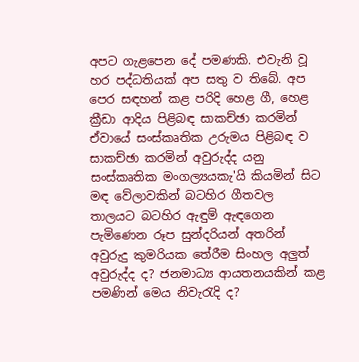අපට ගැළපෙන දේ පමණකි. එවැනි වූ හර පද්ධතියක්‌ අප සතු ව තිබේ. අප පෙර සඳහන් කළ පරිදි හෙළ ගී, හෙළ ක්‍රීඩා ආදිය පිළිබඳ සාකච්ඡා කරමින් ඒවායේ සංස්‌කෘතික උරුමය පිළිබඳ ව සාකච්ඡා කරමින් අවුරුද්ද යනු සංස්‌කෘතික මංගල්‍යයකැ'යි කියමින් සිට මඳ වේලාවකින් බටහිර ගීතවල තාලයට බටහිර ඇඳුම් ඇඳගෙන පැමිණෙන රූප සුන්දරියන් අතරින් අවුරුදු කුමරියක තේරීම සිංහල අලුත් අවුරුද්ද ද? ජනමාධ්‍ය ආයතනයකින් කළ පමණින් මෙය නිවැරැදි ද?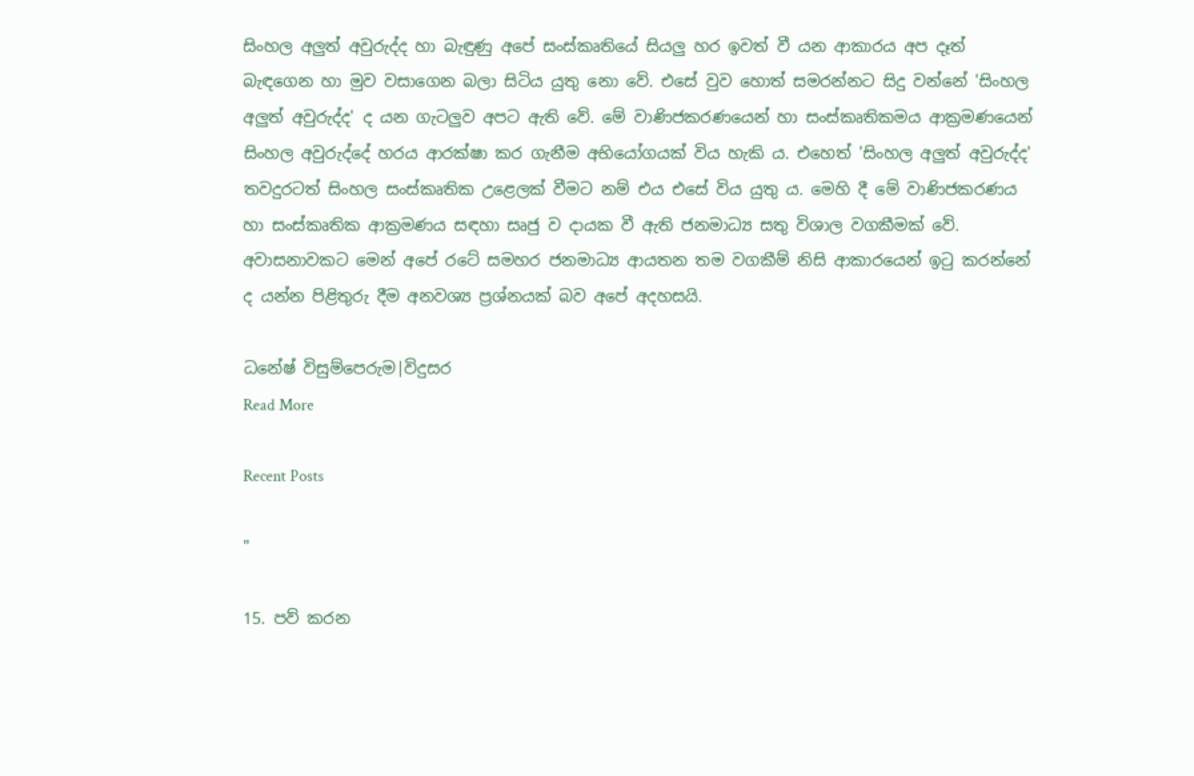සිංහල අලුත් අවුරුද්ද හා බැඳුණු අපේ සංස්‌කෘතියේ සියලු හර ඉවත් වී යන ආකාරය අප දෑත් බැඳගෙන හා මුව වසාගෙන බලා සිටිය යුතු නො වේ. එසේ වුව හොත් සමරන්නට සිදු වන්නේ 'සිංහල අලුත් අවුරුද්ද' ද යන ගැටලුව අපට ඇති වේ. මේ වාණිජකරණයෙන් හා සංස්‌කෘතිකමය ආක්‍රමණයෙන් සිංහල අවුරුද්දේ හරය ආරක්‌ෂා කර ගැනීම අභියෝගයක්‌ විය හැකි ය. එහෙත් 'සිංහල අලුත් අවුරුද්ද' තවදුරටත් සිංහල සංස්‌කෘතික උළෙලක්‌ වීමට නම් එය එසේ විය යුතු ය. මෙහි දී මේ වාණිජකරණය හා සංස්‌කෘතික ආක්‍රමණය සඳහා සෘජු ව දායක වී ඇති ජනමාධ්‍ය සතු විශාල වගකීමක්‌ වේ. අවාසනාවකට මෙන් අපේ රටේ සමහර ජනමාධ්‍ය ආයතන තම වගකීම් නිසි ආකාරයෙන් ඉටු කරන්නේ ද යන්න පිළිතුරු දීම අනවශ්‍ය ප්‍රශ්නයක්‌ බව අපේ අදහසයි.

ධනේෂ් විසුම්පෙරුම|විදුසර
Read More

Recent Posts

"

15. පව් කරන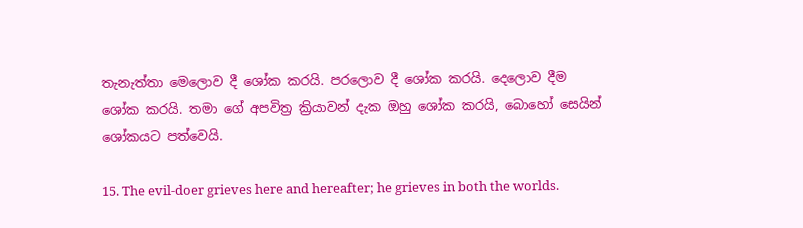තැනැත්තා මෙලොව දී ශෝක කරයි. පරලොව දී ශෝක කරයි. දෙලොව දීම ශෝක කරයි. තමා ගේ අපවිත්‍ර ක්‍රියාවන් දැක ඔහු ශෝක කරයි, බොහෝ සෙයින් ශෝකයට පත්වෙයි.

15. The evil-doer grieves here and hereafter; he grieves in both the worlds.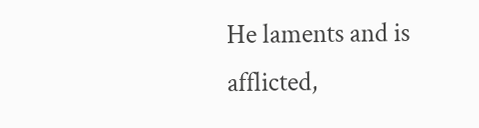He laments and is afflicted,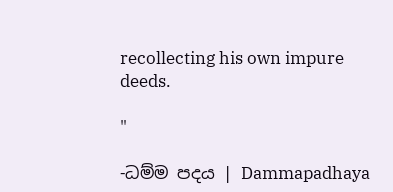recollecting his own impure deeds.

"

-ධම්ම පදය | Dammapadhaya